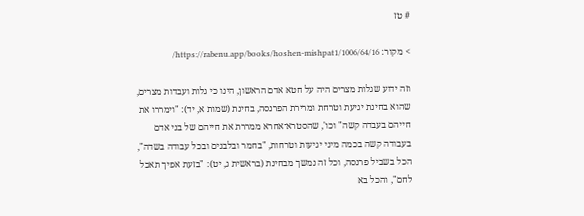# טז

> מקור: https://rabenu.app/books/hoshen-mishpat1/1006/64/16/

וזה ידוע שגלות מצרים היה על חטא אדם הראשון, הינו כי גלות ועבדות מצרים, שהוא בחינת יגיעת וטרחת ומרירת הפרנסה, בחינת (שמות א, יד): "וימררו את חייהם בעבדה קשה" וכו', שהסטרא־אחרא ממררת את חייהם של בני אדם בעבודה קשה בכמה מיני יגיעות וטרחות, "בחמר ובלבנים ובכל עבודה בשדה", הכל בשביל פרנסה, וכל זה נמשך מבחינת (בראשית ג, יט): "בזעת אפיך תאכל לחם", והכל בא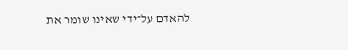להאדם על־ידי שאינו שומר את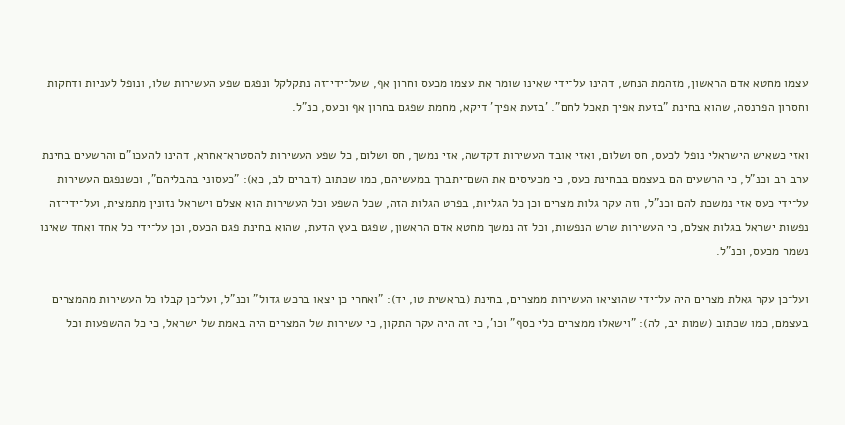עצמו מחטא אדם הראשון, מזהמת הנחש, דהינו על־ידי שאינו שומר את עצמו מכעס וחרון אף, שעל־ידי־זה נתקלקל ונפגם שפע העשירות שלו, ונופל לעניות ודחקות וחסרון הפרנסה, שהוא בחינת "בזעת אפיך תאכל לחם". 'בזעת אפיך' דיקא, מחמת שפגם בחרון אף וכעס, כנ"ל.

ואזי כשאיש הישראלי נופל לכעס, חס ושלום, ואזי אובד העשירות דקדשה, אזי נמשך, חס ושלום, כל שפע העשירות להסטרא־אחרא, דהינו להעכו"ם והרשעים בחינת ערב רב וכנ"ל, כי הרשעים הם בעצמם בבחינת כעס, כי מכעיסים את השם־יתברך במעשיהם, כמו שכתוב (דברים לב, כא): "כעסוני בהבליהם", וכשנפגם העשירות על־ידי כעס אזי נמשכת להם וכנ"ל, וזה עקר גלות מצרים וכן כל הגליות, בפרט הגלות הזה, שכל השפע וכל העשירות הוא אצלם וישראל נזונין מתמצית, ועל־ידי־זה נפשות ישראל בגלות אצלם, כי העשירות שרש הנפשות, וכל זה נמשך מחטא אדם הראשון, שפגם בעץ הדעת, שהוא בחינת פגם הכעס, וכן על־ידי כל אחד ואחד שאינו נשמר מכעס, וכנ"ל.

ועל־כן עקר גאלת מצרים היה על־ידי שהוציאו העשירות ממצרים, בחינת (בראשית טו, יד): "ואחרי כן יצאו ברכש גדול" וכנ"ל, ועל־כן קבלו כל העשירות מהמצרים בעצמם, כמו שכתוב (שמות יב, לה): "וישאלו ממצרים כלי כסף" וכו', כי זה היה עקר התקון, כי עשירות של המצרים היה באמת של ישראל, כי כל ההשפעות וכל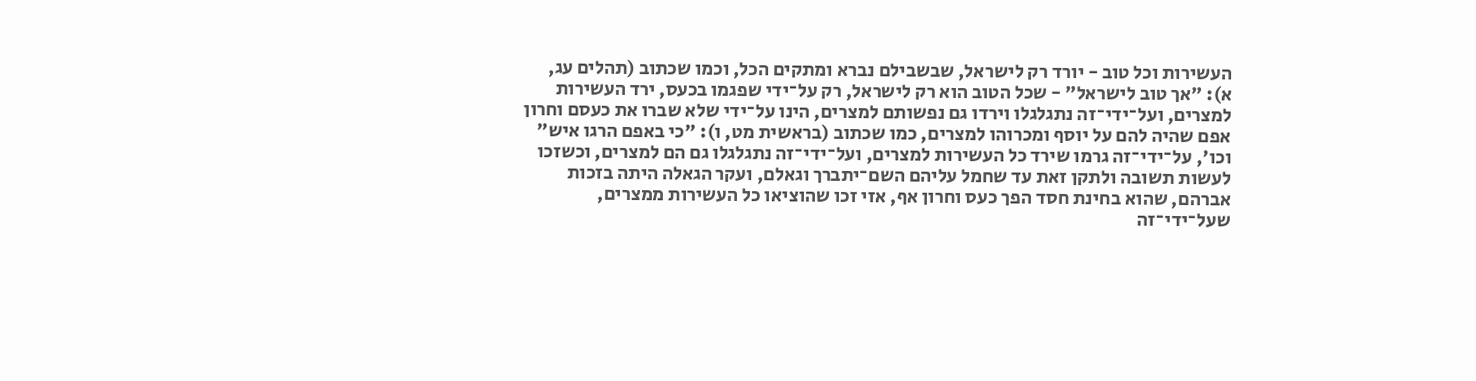העשירות וכל טוב - יורד רק לישראל, שבשבילם נברא ומתקים הכל, וכמו שכתוב (תהלים עג, א): "אך טוב לישראל" - שכל הטוב הוא רק לישראל, רק על־ידי שפגמו בכעס, ירד העשירות למצרים, ועל־ידי־זה נתגלגלו וירדו גם נפשותם למצרים, הינו על־ידי שלא שברו את כעסם וחרון אפם שהיה להם על יוסף ומכרוהו למצרים, כמו שכתוב (בראשית מט, ו): "כי באפם הרגו איש" וכו', על־ידי־זה גרמו שירד כל העשירות למצרים, ועל־ידי־זה נתגלגלו גם הם למצרים, וכשזכו לעשות תשובה ולתקן זאת עד שחמל עליהם השם־יתברך וגאלם, ועקר הגאלה היתה בזכות אברהם, שהוא בחינת חסד הפך כעס וחרון אף, אזי זכו שהוציאו כל העשירות ממצרים, שעל־ידי־זה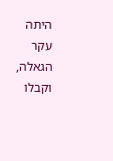היתה עקר הגאלה, וקבלו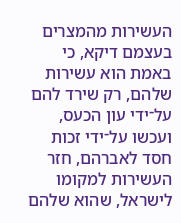העשירות מהמצרים בעצמם דיקא, כי באמת הוא עשירות שלהם, רק שירד להם על־ידי עון הכעס, ועכשו על־ידי זכות חסד לאברהם, חזר העשירות למקומו לישראל, שהוא שלהם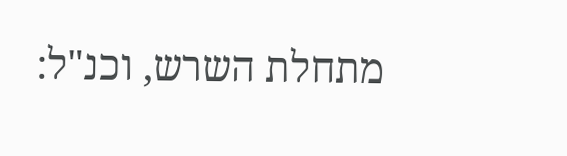מתחלת השרש, וכנ"ל: